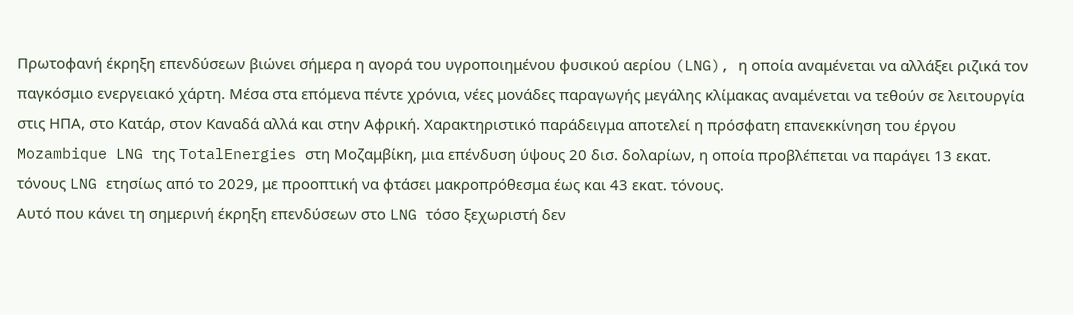Πρωτοφανή έκρηξη επενδύσεων βιώνει σήμερα η αγορά του υγροποιημένου φυσικού αερίου (LNG), η οποία αναμένεται να αλλάξει ριζικά τον παγκόσμιο ενεργειακό χάρτη. Μέσα στα επόμενα πέντε χρόνια, νέες μονάδες παραγωγής μεγάλης κλίμακας αναμένεται να τεθούν σε λειτουργία στις ΗΠΑ, στο Κατάρ, στον Καναδά αλλά και στην Αφρική. Χαρακτηριστικό παράδειγμα αποτελεί η πρόσφατη επανεκκίνηση του έργου Mozambique LNG της TotalEnergies στη Μοζαμβίκη, μια επένδυση ύψους 20 δισ. δολαρίων, η οποία προβλέπεται να παράγει 13 εκατ. τόνους LNG ετησίως από το 2029, με προοπτική να φτάσει μακροπρόθεσμα έως και 43 εκατ. τόνους.
Αυτό που κάνει τη σημερινή έκρηξη επενδύσεων στο LNG τόσο ξεχωριστή δεν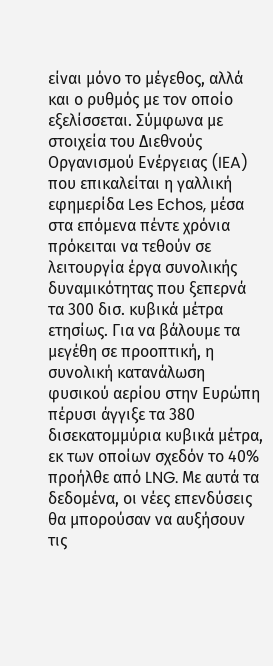είναι μόνο το μέγεθος, αλλά και ο ρυθμός με τον οποίο εξελίσσεται. Σύμφωνα με στοιχεία του Διεθνούς Οργανισμού Ενέργειας (IEA) που επικαλείται η γαλλική εφημερίδα Les Echos, μέσα στα επόμενα πέντε χρόνια πρόκειται να τεθούν σε λειτουργία έργα συνολικής δυναμικότητας που ξεπερνά τα 300 δισ. κυβικά μέτρα ετησίως. Για να βάλουμε τα μεγέθη σε προοπτική, η συνολική κατανάλωση φυσικού αερίου στην Ευρώπη πέρυσι άγγιξε τα 380 δισεκατομμύρια κυβικά μέτρα, εκ των οποίων σχεδόν το 40% προήλθε από LNG. Με αυτά τα δεδομένα, οι νέες επενδύσεις θα μπορούσαν να αυξήσουν τις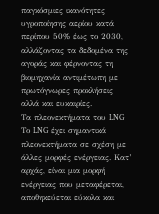παγκόσμιες ικανότητες υγροποίησης αερίου κατά περίπου 50% έως το 2030, αλλάζοντας τα δεδομένα της αγοράς και φέρνοντας τη βιομηχανία αντιμέτωπη με πρωτόγνωρες προκλήσεις αλλά και ευκαιρίες.
Τα πλεονεκτήματα του LNG
Το LNG έχει σημαντικά πλεονεκτήματα σε σχέση με άλλες μορφές ενέργειας. Κατ’ αρχάς, είναι μια μορφή ενέργειας που μεταφέρεται, αποθηκεύεται εύκολα και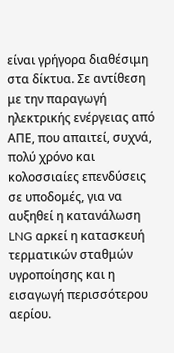είναι γρήγορα διαθέσιμη στα δίκτυα. Σε αντίθεση με την παραγωγή ηλεκτρικής ενέργειας από ΑΠΕ, που απαιτεί, συχνά, πολύ χρόνο και κολοσσιαίες επενδύσεις σε υποδομές, για να αυξηθεί η κατανάλωση LNG αρκεί η κατασκευή τερματικών σταθμών υγροποίησης και η εισαγωγή περισσότερου αερίου.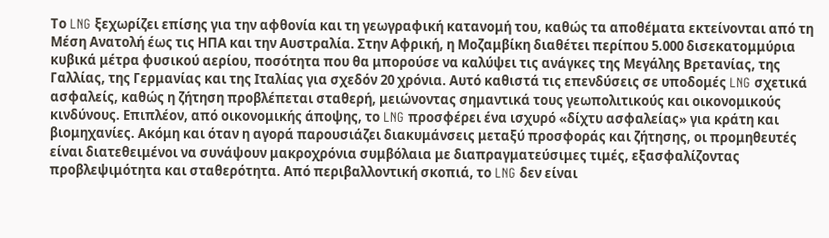Το LNG ξεχωρίζει επίσης για την αφθονία και τη γεωγραφική κατανομή του, καθώς τα αποθέματα εκτείνονται από τη Μέση Ανατολή έως τις ΗΠΑ και την Αυστραλία. Στην Αφρική, η Μοζαμβίκη διαθέτει περίπου 5.000 δισεκατομμύρια κυβικά μέτρα φυσικού αερίου, ποσότητα που θα μπορούσε να καλύψει τις ανάγκες της Μεγάλης Βρετανίας, της Γαλλίας, της Γερμανίας και της Ιταλίας για σχεδόν 20 χρόνια. Αυτό καθιστά τις επενδύσεις σε υποδομές LNG σχετικά ασφαλείς, καθώς η ζήτηση προβλέπεται σταθερή, μειώνοντας σημαντικά τους γεωπολιτικούς και οικονομικούς κινδύνους. Επιπλέον, από οικονομικής άποψης, το LNG προσφέρει ένα ισχυρό «δίχτυ ασφαλείας» για κράτη και βιομηχανίες. Ακόμη και όταν η αγορά παρουσιάζει διακυμάνσεις μεταξύ προσφοράς και ζήτησης, οι προμηθευτές είναι διατεθειμένοι να συνάψουν μακροχρόνια συμβόλαια με διαπραγματεύσιμες τιμές, εξασφαλίζοντας προβλεψιμότητα και σταθερότητα. Από περιβαλλοντική σκοπιά, το LNG δεν είναι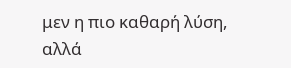μεν η πιο καθαρή λύση, αλλά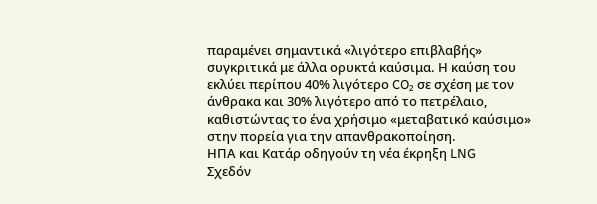παραμένει σημαντικά «λιγότερο επιβλαβής» συγκριτικά με άλλα ορυκτά καύσιμα. Η καύση του εκλύει περίπου 40% λιγότερο CO₂ σε σχέση με τον άνθρακα και 30% λιγότερο από το πετρέλαιο, καθιστώντας το ένα χρήσιμο «μεταβατικό καύσιμο» στην πορεία για την απανθρακοποίηση.
ΗΠΑ και Κατάρ οδηγούν τη νέα έκρηξη LNG
Σχεδόν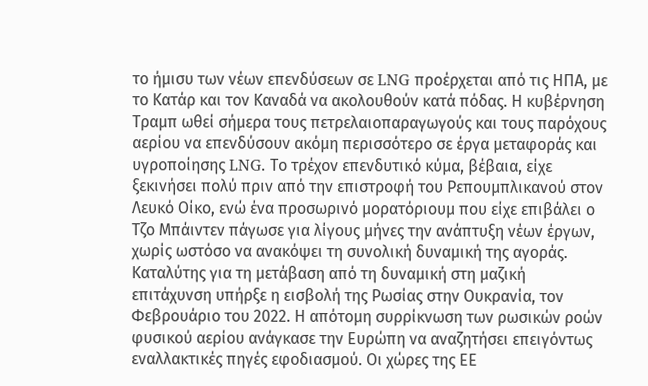το ήμισυ των νέων επενδύσεων σε LNG προέρχεται από τις ΗΠΑ, με το Κατάρ και τον Καναδά να ακολουθούν κατά πόδας. Η κυβέρνηση Τραμπ ωθεί σήμερα τους πετρελαιοπαραγωγούς και τους παρόχους αερίου να επενδύσουν ακόμη περισσότερο σε έργα μεταφοράς και υγροποίησης LNG. Το τρέχον επενδυτικό κύμα, βέβαια, είχε ξεκινήσει πολύ πριν από την επιστροφή του Ρεπουμπλικανού στον Λευκό Οίκο, ενώ ένα προσωρινό μορατόριουμ που είχε επιβάλει ο Τζο Μπάιντεν πάγωσε για λίγους μήνες την ανάπτυξη νέων έργων, χωρίς ωστόσο να ανακόψει τη συνολική δυναμική της αγοράς.
Καταλύτης για τη μετάβαση από τη δυναμική στη μαζική επιτάχυνση υπήρξε η εισβολή της Ρωσίας στην Ουκρανία, τον Φεβρουάριο του 2022. Η απότομη συρρίκνωση των ρωσικών ροών φυσικού αερίου ανάγκασε την Ευρώπη να αναζητήσει επειγόντως εναλλακτικές πηγές εφοδιασμού. Οι χώρες της ΕΕ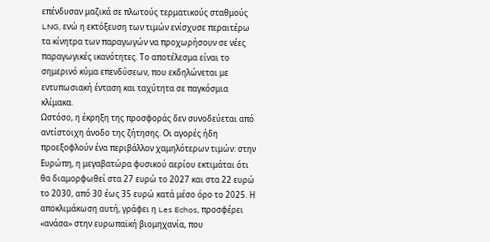επένδυσαν μαζικά σε πλωτούς τερματικούς σταθμούς LNG, ενώ η εκτόξευση των τιμών ενίσχυσε περαιτέρω τα κίνητρα των παραγωγών να προχωρήσουν σε νέες παραγωγικές ικανότητες. Το αποτέλεσμα είναι το σημερινό κύμα επενδύσεων, που εκδηλώνεται με εντυπωσιακή ένταση και ταχύτητα σε παγκόσμια κλίμακα.
Ωστόσο, η έκρηξη της προσφοράς δεν συνοδεύεται από αντίστοιχη άνοδο της ζήτησης. Οι αγορές ήδη προεξοφλούν ένα περιβάλλον χαμηλότερων τιμών: στην Ευρώπη, η μεγαβατώρα φυσικού αερίου εκτιμάται ότι θα διαμορφωθεί στα 27 ευρώ το 2027 και στα 22 ευρώ το 2030, από 30 έως 35 ευρώ κατά μέσο όρο το 2025. Η αποκλιμάκωση αυτή, γράφει η Les Echos, προσφέρει «ανάσα» στην ευρωπαϊκή βιομηχανία, που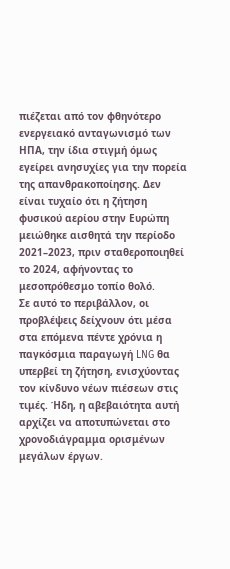πιέζεται από τον φθηνότερο ενεργειακό ανταγωνισμό των ΗΠΑ, την ίδια στιγμή όμως εγείρει ανησυχίες για την πορεία της απανθρακοποίησης. Δεν είναι τυχαίο ότι η ζήτηση φυσικού αερίου στην Ευρώπη μειώθηκε αισθητά την περίοδο 2021–2023, πριν σταθεροποιηθεί το 2024, αφήνοντας το μεσοπρόθεσμο τοπίο θολό.
Σε αυτό το περιβάλλον, οι προβλέψεις δείχνουν ότι μέσα στα επόμενα πέντε χρόνια η παγκόσμια παραγωγή LNG θα υπερβεί τη ζήτηση, ενισχύοντας τον κίνδυνο νέων πιέσεων στις τιμές. Ήδη, η αβεβαιότητα αυτή αρχίζει να αποτυπώνεται στο χρονοδιάγραμμα ορισμένων μεγάλων έργων.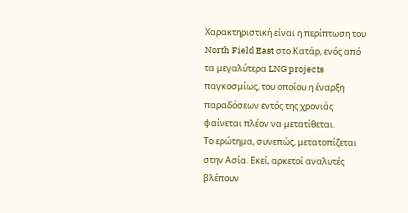Χαρακτηριστική είναι η περίπτωση του North Field East στο Κατάρ, ενός από τα μεγαλύτερα LNG projects παγκοσμίως, του οποίου η έναρξη παραδόσεων εντός της χρονιάς φαίνεται πλέον να μετατίθεται.
Το ερώτημα, συνεπώς, μετατοπίζεται στην Ασία. Εκεί, αρκετοί αναλυτές βλέπουν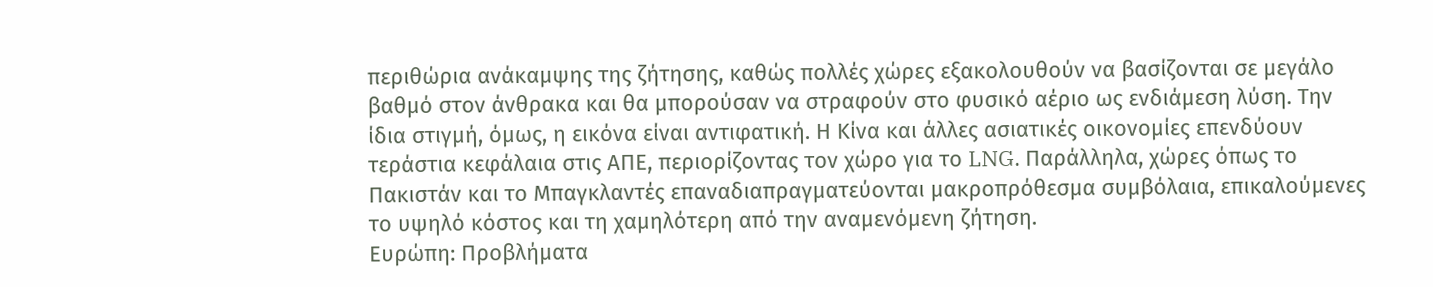περιθώρια ανάκαμψης της ζήτησης, καθώς πολλές χώρες εξακολουθούν να βασίζονται σε μεγάλο βαθμό στον άνθρακα και θα μπορούσαν να στραφούν στο φυσικό αέριο ως ενδιάμεση λύση. Την ίδια στιγμή, όμως, η εικόνα είναι αντιφατική. Η Κίνα και άλλες ασιατικές οικονομίες επενδύουν τεράστια κεφάλαια στις ΑΠΕ, περιορίζοντας τον χώρο για το LNG. Παράλληλα, χώρες όπως το Πακιστάν και το Μπαγκλαντές επαναδιαπραγματεύονται μακροπρόθεσμα συμβόλαια, επικαλούμενες το υψηλό κόστος και τη χαμηλότερη από την αναμενόμενη ζήτηση.
Ευρώπη: Προβλήματα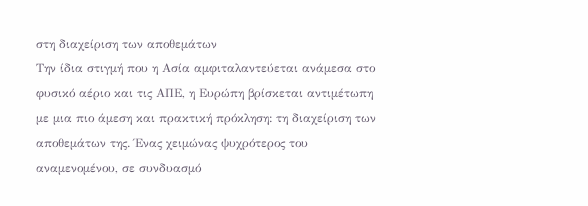στη διαχείριση των αποθεμάτων
Την ίδια στιγμή που η Ασία αμφιταλαντεύεται ανάμεσα στο φυσικό αέριο και τις ΑΠΕ, η Ευρώπη βρίσκεται αντιμέτωπη με μια πιο άμεση και πρακτική πρόκληση: τη διαχείριση των αποθεμάτων της. Ένας χειμώνας ψυχρότερος του αναμενομένου, σε συνδυασμό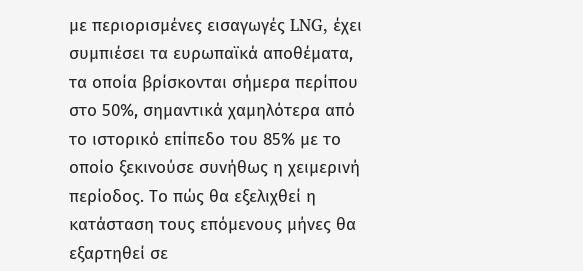με περιορισμένες εισαγωγές LNG, έχει συμπιέσει τα ευρωπαϊκά αποθέματα, τα οποία βρίσκονται σήμερα περίπου στο 50%, σημαντικά χαμηλότερα από το ιστορικό επίπεδο του 85% με το οποίο ξεκινούσε συνήθως η χειμερινή περίοδος. Το πώς θα εξελιχθεί η κατάσταση τους επόμενους μήνες θα εξαρτηθεί σε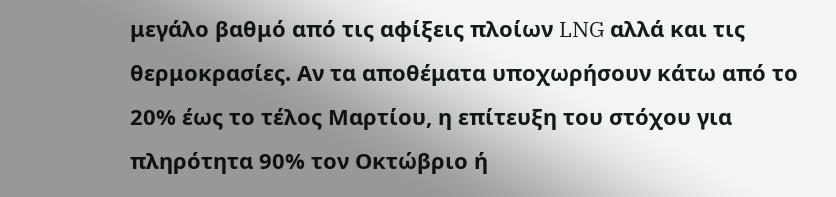μεγάλο βαθμό από τις αφίξεις πλοίων LNG αλλά και τις θερμοκρασίες. Αν τα αποθέματα υποχωρήσουν κάτω από το 20% έως το τέλος Μαρτίου, η επίτευξη του στόχου για πληρότητα 90% τον Οκτώβριο ή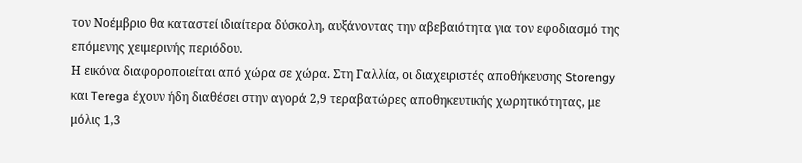τον Νοέμβριο θα καταστεί ιδιαίτερα δύσκολη, αυξάνοντας την αβεβαιότητα για τον εφοδιασμό της επόμενης χειμερινής περιόδου.
Η εικόνα διαφοροποιείται από χώρα σε χώρα. Στη Γαλλία, οι διαχειριστές αποθήκευσης Storengy και Terega έχουν ήδη διαθέσει στην αγορά 2,9 τεραβατώρες αποθηκευτικής χωρητικότητας, με μόλις 1,3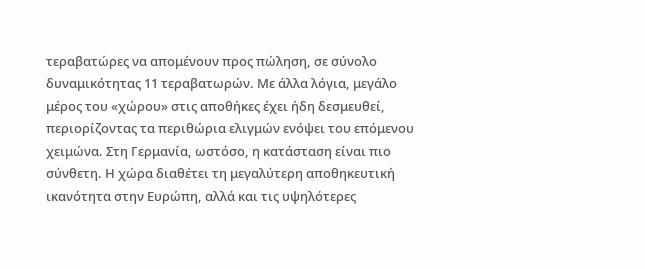τεραβατώρες να απομένουν προς πώληση, σε σύνολο δυναμικότητας 11 τεραβατωρών. Με άλλα λόγια, μεγάλο μέρος του «χώρου» στις αποθήκες έχει ήδη δεσμευθεί, περιορίζοντας τα περιθώρια ελιγμών ενόψει του επόμενου χειμώνα. Στη Γερμανία, ωστόσο, η κατάσταση είναι πιο σύνθετη. Η χώρα διαθέτει τη μεγαλύτερη αποθηκευτική ικανότητα στην Ευρώπη, αλλά και τις υψηλότερες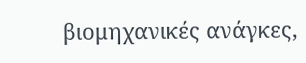βιομηχανικές ανάγκες,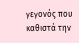γεγονός που καθιστά την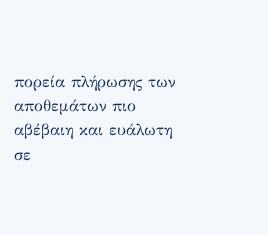πορεία πλήρωσης των αποθεμάτων πιο αβέβαιη και ευάλωτη σε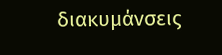διακυμάνσεις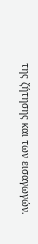της ζήτησης και των εισαγωγών.